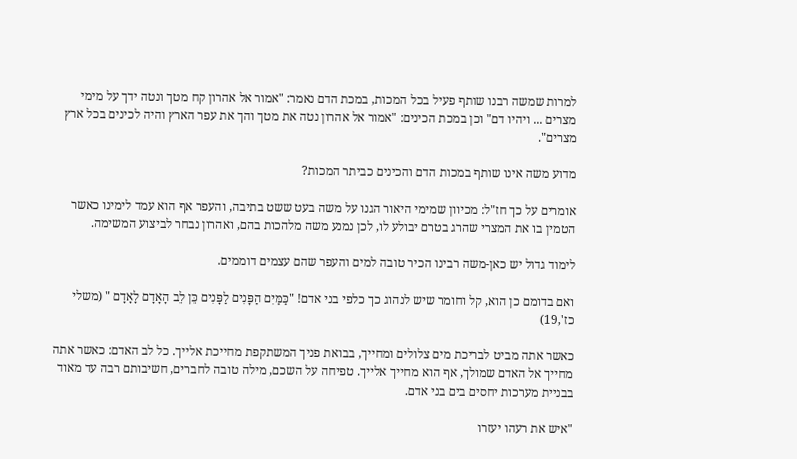למרות שמשה רבנו שותף פעיל בכל המכות, במכת הדם נאמר: "אמור אל אהרון קח מטך ונטה ידך על מימי מצרים ... ויהיו דם" וכן במכת הכינים: "אמור אל אהרון נטה את מטך והך את עפר הארץ והיה לכינים בכל ארץ מצרים".

מדוע משה אינו שותף במכות הדם והכינים כביתר המכות?

אומרים על כך חז"ל: מכיוון שמימי היאור הגנו על משה בעט ששט בתיבה, והעפר אף הוא עמד לימינו כאשר הטמין בו את המצרי שהרג בטרם יבולע לו, לכן נמנע משה מלהכות בהם, ואהרון נבחר לביצוע המשימה.

לימוד גדול יש כאן-משה רבינו הכיר טובה למים והעפר שהם עצמים דוממים.

ואם בדומם כן הוא, קל וחומר שיש לנהוג כך כלפי בני אדם! "כַּמַּיִם הַפָּנִים לַפָּנִים כֵּן לֵב הָאָדָם לָאָדָם " (משלי כז',19)

כאשר אתה מביט לבריכת מים צלולים ומחייך, בבואת פניך המשתקפת מחייכת אלייך. כל לב האדם: כאשר אתה מחייך אל האדם שמולך, אף הוא מחייך אלייך. טפיחה על השכם, מילה טובה לחברים, חשיבותם רבה עד מאוד בבניית מערכות יחסים בים בני אדם.

"איש את רעהו יעזרו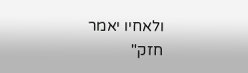ולאחיו יאמר חזק"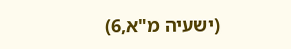(ישעיה מ"א,6)